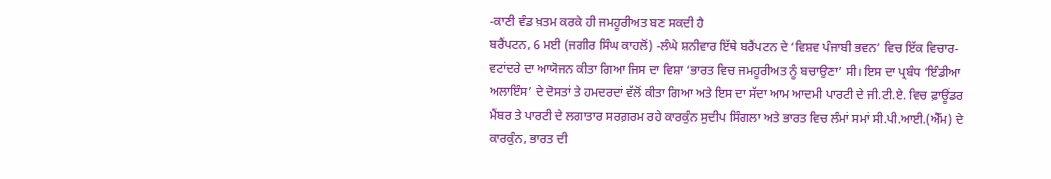-ਕਾਣੀ ਵੰਡ ਖ਼ਤਮ ਕਰਕੇ ਹੀ ਜਮਹੂਰੀਅਤ ਬਣ ਸਕਦੀ ਹੈ
ਬਰੈਂਪਟਨ, 6 ਮਈ (ਜਗੀਰ ਸਿੰਘ ਕਾਹਲੋਂ) -ਲੰਘੇ ਸ਼ਨੀਵਾਰ ਇੱਥੇ ਬਰੈਂਪਟਨ ਦੇ ‘ਵਿਸ਼ਵ ਪੰਜਾਬੀ ਭਵਨ’ ਵਿਚ ਇੱਕ ਵਿਚਾਰ-ਵਟਾਂਦਰੇ ਦਾ ਆਯੋਜਨ ਕੀਤਾ ਗਿਆ ਜਿਸ ਦਾ ਵਿਸ਼ਾ ‘ਭਾਰਤ ਵਿਚ ਜਮਹੂਰੀਅਤ ਨੂੰ ਬਚਾਉਣਾ’ ਸੀ। ਇਸ ਦਾ ਪ੍ਰਬੰਧ ‘ਇੰਡੀਆ ਅਲਾਇੰਸ’ ਦੇ ਦੋਸਤਾਂ ਤੇ ਹਮਦਰਦਾਂ ਵੱਲੋਂ ਕੀਤਾ ਗਿਆ ਅਤੇ ਇਸ ਦਾ ਸੱਦਾ ਆਮ ਆਦਮੀ ਪਾਰਟੀ ਦੇ ਜੀ.ਟੀ.ਏ. ਵਿਚ ਫ਼ਾਊਂਡਰ ਮੈਂਬਰ ਤੇ ਪਾਰਟੀ ਦੇ ਲਗਾਤਾਰ ਸਰਗ਼ਰਮ ਰਹੇ ਕਾਰਕੁੰਨ ਸੁਦੀਪ ਸਿੰਗਲਾ ਅਤੇ ਭਾਰਤ ਵਿਚ ਲੰਮਾਂ ਸਮਾਂ ਸੀ.ਪੀ.ਆਈ.(ਐੱਮ) ਦੇ ਕਾਰਕੁੰਨ, ਭਾਰਤ ਦੀ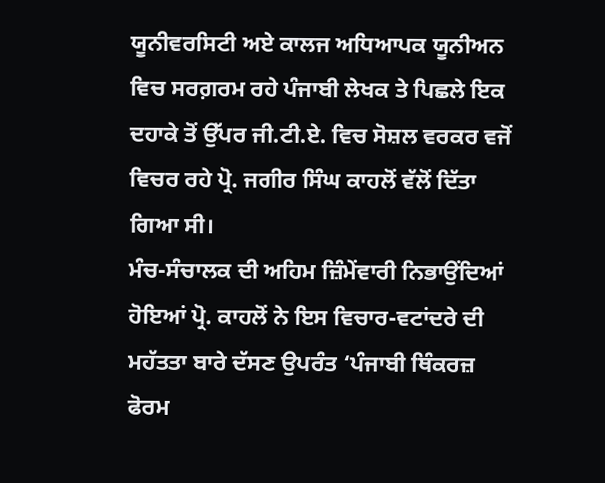ਯੂਨੀਵਰਸਿਟੀ ਅਏ ਕਾਲਜ ਅਧਿਆਪਕ ਯੂਨੀਅਨ ਵਿਚ ਸਰਗ਼ਰਮ ਰਹੇ ਪੰਜਾਬੀ ਲੇਖਕ ਤੇ ਪਿਛਲੇ ਇਕ ਦਹਾਕੇ ਤੋਂ ਉੱਪਰ ਜੀ.ਟੀ.ਏ. ਵਿਚ ਸੋਸ਼ਲ ਵਰਕਰ ਵਜੋਂ ਵਿਚਰ ਰਹੇ ਪ੍ਰੋ. ਜਗੀਰ ਸਿੰਘ ਕਾਹਲੋਂ ਵੱਲੋਂ ਦਿੱਤਾ ਗਿਆ ਸੀ।
ਮੰਚ-ਸੰਚਾਲਕ ਦੀ ਅਹਿਮ ਜ਼ਿੰਮੇਂਵਾਰੀ ਨਿਭਾਉਂਦਿਆਂ ਹੋਇਆਂ ਪ੍ਰੋ. ਕਾਹਲੋਂ ਨੇ ਇਸ ਵਿਚਾਰ-ਵਟਾਂਦਰੇ ਦੀ ਮਹੱਤਤਾ ਬਾਰੇ ਦੱਸਣ ਉਪਰੰਤ ‘ਪੰਜਾਬੀ ਥਿੰਕਰਜ਼ ਫੋਰਮ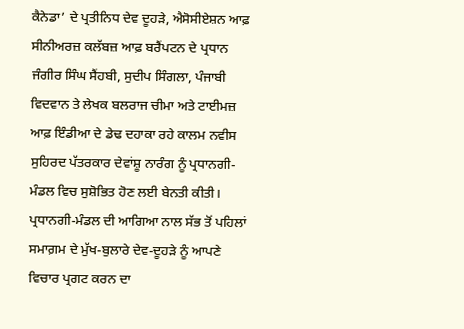ਕੈਨੇਡਾ’ ਦੇ ਪ੍ਰਤੀਨਿਧ ਦੇਵ ਦੂਹੜੇ, ਐਸੋਸੀਏਸ਼ਨ ਆਫ਼ ਸੀਨੀਅਰਜ਼ ਕਲੱਬਜ਼ ਆਫ਼ ਬਰੈਂਪਟਨ ਦੇ ਪ੍ਰਧਾਨ ਜੰਗੀਰ ਸਿੰਘ ਸੈਂਹਬੀ, ਸੁਦੀਪ ਸਿੰਗਲਾ, ਪੰਜਾਬੀ ਵਿਦਵਾਨ ਤੇ ਲੇਖਕ ਬਲਰਾਜ ਚੀਮਾ ਅਤੇ ਟਾਈਮਜ਼ ਆਫ਼ ਇੰਡੀਆ ਦੇ ਡੇਢ ਦਹਾਕਾ ਰਹੇ ਕਾਲਮ ਨਵੀਸ ਸੁਹਿਰਦ ਪੱਤਰਕਾਰ ਦੇਵਾਂਸ਼ੂ ਨਾਰੰਗ ਨੂੰ ਪ੍ਰਧਾਨਗੀ-ਮੰਡਲ ਵਿਚ ਸੁਸ਼ੋਭਿਤ ਹੋਣ ਲਈ ਬੇਨਤੀ ਕੀਤੀ।
ਪ੍ਰਧਾਨਗੀ-ਮੰਡਲ ਦੀ ਆਗਿਆ ਨਾਲ ਸੱਭ ਤੋਂ ਪਹਿਲਾਂ ਸਮਾਗ਼ਮ ਦੇ ਮੁੱਖ-ਬੁਲਾਰੇ ਦੇਵ-ਦੂਹੜੇ ਨੂੰ ਆਪਣੇ ਵਿਚਾਰ ਪ੍ਰਗਟ ਕਰਨ ਦਾ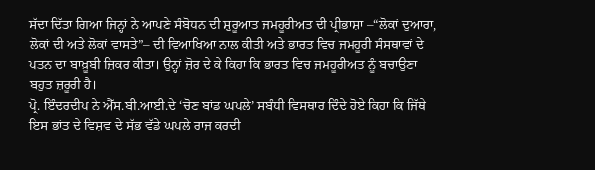ਸੱਦਾ ਦਿੱਤਾ ਗਿਆ ਜਿਨ੍ਹਾਂ ਨੇ ਆਪਣੇ ਸੰਬੋਧਨ ਦੀ ਸ਼ੁਰੂਆਤ ਜਮਹੂਰੀਅਤ ਦੀ ਪ੍ਰੀਭਾਸ਼ਾ –“ਲੋਕਾਂ ਦੁਆਰਾ, ਲੋਕਾਂ ਦੀ ਅਤੇ ਲੋਕਾਂ ਵਾਸਤੇ”– ਦੀ ਵਿਆਖਿਆ ਨਾਲ ਕੀਤੀ ਅਤੇ ਭਾਰਤ ਵਿਚ ਜਮਹੂਰੀ ਸੰਸਥਾਵਾਂ ਦੇ ਪਤਨ ਦਾ ਬਾਖ਼ੂਬੀ ਜ਼ਿਕਰ ਕੀਤਾ। ਉਨ੍ਹਾਂ ਜ਼ੋਰ ਦੇ ਕੇ ਕਿਹਾ ਕਿ ਭਾਰਤ ਵਿਚ ਜਮਹੂਰੀਅਤ ਨੂੰ ਬਚਾਉਣਾ ਬਹੁਤ ਜ਼ਰੂਰੀ ਹੈ।
ਪ੍ਰੋ. ਇੰਦਰਦੀਪ ਨੇ ਐੱਸ.ਬੀ.ਆਈ.ਦੇ ‘ਚੋਣ ਬਾਂਡ ਘਪਲੇ’ ਸਬੰਧੀ ਵਿਸਥਾਰ ਦਿੰਦੇ ਹੋਏ ਕਿਹਾ ਕਿ ਜਿੱਥੇ ਇਸ ਭਾਂਤ ਦੇ ਵਿਸ਼ਵ ਦੇ ਸੱਭ ਵੱਡੇ ਘਪਲੇ ਰਾਜ ਕਰਦੀ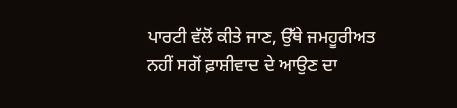ਪਾਰਟੀ ਵੱਲੋਂ ਕੀਤੇ ਜਾਣ, ਉੱਥੇ ਜਮਹੂਰੀਅਤ ਨਹੀਂ ਸਗੋਂ ਫ਼ਾਸ਼ੀਵਾਦ ਦੇ ਆਉਣ ਦਾ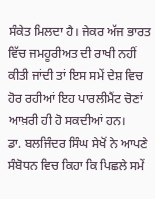ਸੰਕੇਤ ਮਿਲਦਾ ਹੈ। ਜੇਕਰ ਅੱਜ ਭਾਰਤ ਵਿੱਚ ਜਮਹੂਰੀਅਤ ਦੀ ਰਾਖੀ ਨਹੀਂ ਕੀਤੀ ਜਾਂਦੀ ਤਾਂ ਇਸ ਸਮੇਂ ਦੇਸ਼ ਵਿਚ ਹੋਰ ਰਹੀਆਂ ਇਹ ਪਾਰਲੀਮੈਂਟ ਚੋਣਾਂ ਆਖ਼ਰੀ ਹੀ ਹੋ ਸਕਦੀਆਂ ਹਨ।
ਡਾ. ਬਲਜਿੰਦਰ ਸਿੰਘ ਸੇਖੋਂ ਨੇ ਆਪਣੇ ਸੰਬੋਧਨ ਵਿਚ ਕਿਹਾ ਕਿ ਪਿਛਲੇ ਸਮੇਂ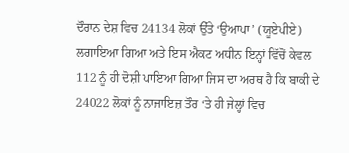ਦੌਰਾਨ ਦੇਸ਼ ਵਿਚ 24134 ਲੋਕਾਂ ਉੱਤੇ ‘ਉਆਪਾ’ (ਯੂਏਪੀਏ) ਲਗਾਇਆ ਗਿਆ ਅਤੇ ਇਸ ਐਕਟ ਅਧੀਨ ਇਨ੍ਹਾਂ ਵਿੱਚੋਂ ਕੇਵਲ 112 ਨੂੰ ਹੀ ਦੋਸ਼ੀ ਪਾਇਆ ਗਿਆ ਜਿਸ ਦਾ ਅਰਥ ਹੈ ਕਿ ਬਾਕੀ ਦੇ 24022 ਲੋਕਾਂ ਨੂੰ ਨਾਜਾਇਜ਼ ਤੌਰ ‘ਤੇ ਹੀ ਜੇਲ੍ਹਾਂ ਵਿਚ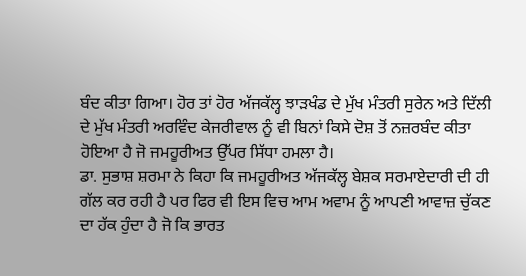ਬੰਦ ਕੀਤਾ ਗਿਆ। ਹੋਰ ਤਾਂ ਹੋਰ ਅੱਜਕੱਲ੍ਹ ਝਾੜਖੰਡ ਦੇ ਮੁੱਖ ਮੰਤਰੀ ਸੁਰੇਨ ਅਤੇ ਦਿੱਲੀ ਦੇ ਮੁੱਖ ਮੰਤਰੀ ਅਰਵਿੰਦ ਕੇਜਰੀਵਾਲ ਨੂੰ ਵੀ ਬਿਨਾਂ ਕਿਸੇ ਦੋਸ਼ ਤੋਂ ਨਜ਼ਰਬੰਦ ਕੀਤਾ ਹੋਇਆ ਹੈ ਜੋ ਜਮਹੂਰੀਅਤ ਉੱਪਰ ਸਿੱਧਾ ਹਮਲਾ ਹੈ।
ਡਾ. ਸੁਭਾਸ਼ ਸ਼ਰਮਾ ਨੇ ਕਿਹਾ ਕਿ ਜਮਹੂਰੀਅਤ ਅੱਜਕੱਲ੍ਹ ਬੇਸ਼ਕ ਸਰਮਾਏਦਾਰੀ ਦੀ ਹੀ ਗੱਲ ਕਰ ਰਹੀ ਹੈ ਪਰ ਫਿਰ ਵੀ ਇਸ ਵਿਚ ਆਮ ਅਵਾਮ ਨੂੰ ਆਪਣੀ ਆਵਾਜ਼ ਚੁੱਕਣ ਦਾ ਹੱਕ ਹੁੰਦਾ ਹੈ ਜੋ ਕਿ ਭਾਰਤ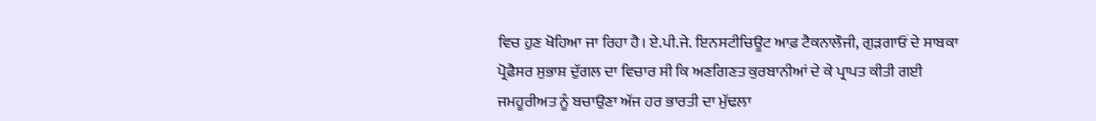ਵਿਚ ਹੁਣ ਖੋਹਿਆ ਜਾ ਰਿਹਾ ਹੈ। ਏ.ਪੀ.ਜੇ. ਇਨਸਟੀਚਿਊਟ ਆਫ਼ ਟੈਕਨਾਲੌਜੀ, ਗੁੜਗਾਓਂ ਦੇ ਸਾਬਕਾ ਪ੍ਰੋਫ਼ੈਸਰ ਸੁਭਾਸ਼ ਦੁੱਗਲ ਦਾ ਵਿਚਾਰ ਸੀ ਕਿ ਅਣਗਿਣਤ ਕੁਰਬਾਨੀਆਂ ਦੇ ਕੇ ਪ੍ਰਾਪਤ ਕੀਤੀ ਗਈ ਜਮਹੂਰੀਅਤ ਨੂੰ ਬਚਾਉਣਾ ਅੱਜ ਹਰ ਭਾਰਤੀ ਦਾ ਮੁੱਢਲਾ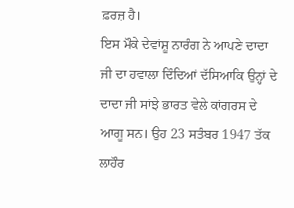ਫ਼ਰਜ਼ ਹੈ।
ਇਸ ਮੌਕੇ ਦੇਵਾਂਸ਼ੂ ਨਾਰੰਗ ਨੇ ਆਪਣੇ ਦਾਦਾ ਜੀ ਦਾ ਹਵਾਲਾ ਦਿੰਦਿਆਂ ਦੱਸਿਆਕਿ ਉਨ੍ਹਾਂ ਦੇ ਦਾਦਾ ਜੀ ਸਾਂਝੇ ਭਾਰਤ ਵੇਲੇ ਕਾਂਗਰਸ ਦੇ ਆਗੂ ਸਨ। ਉਹ 23 ਸਤੰਬਰ 1947 ਤੱਕ ਲਾਹੌਰ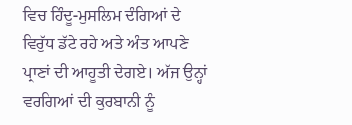ਵਿਚ ਹਿੰਦੂ-ਮੁਸਲਿਮ ਦੰਗਿਆਂ ਦੇ ਵਿਰੁੱਧ ਡੱਟੇ ਰਹੇ ਅਤੇ ਅੰਤ ਆਪਣੇ ਪ੍ਰਾਣਾਂ ਦੀ ਆਹੂਤੀ ਦੇਗਏ। ਅੱਜ ਉਨ੍ਹਾਂ ਵਰਗਿਆਂ ਦੀ ਕੁਰਬਾਨੀ ਨੂੰ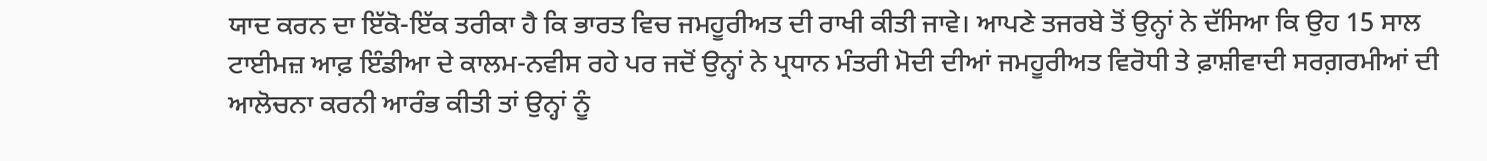ਯਾਦ ਕਰਨ ਦਾ ਇੱਕੋ-ਇੱਕ ਤਰੀਕਾ ਹੈ ਕਿ ਭਾਰਤ ਵਿਚ ਜਮਹੂਰੀਅਤ ਦੀ ਰਾਖੀ ਕੀਤੀ ਜਾਵੇ। ਆਪਣੇ ਤਜਰਬੇ ਤੋਂ ਉਨ੍ਹਾਂ ਨੇ ਦੱਸਿਆ ਕਿ ਉਹ 15 ਸਾਲ ਟਾਈਮਜ਼ ਆਫ਼ ਇੰਡੀਆ ਦੇ ਕਾਲਮ-ਨਵੀਸ ਰਹੇ ਪਰ ਜਦੋਂ ਉਨ੍ਹਾਂ ਨੇ ਪ੍ਰਧਾਨ ਮੰਤਰੀ ਮੋਦੀ ਦੀਆਂ ਜਮਹੂਰੀਅਤ ਵਿਰੋਧੀ ਤੇ ਫ਼ਾਸ਼ੀਵਾਦੀ ਸਰਗ਼ਰਮੀਆਂ ਦੀ ਆਲੋਚਨਾ ਕਰਨੀ ਆਰੰਭ ਕੀਤੀ ਤਾਂ ਉਨ੍ਹਾਂ ਨੂੰ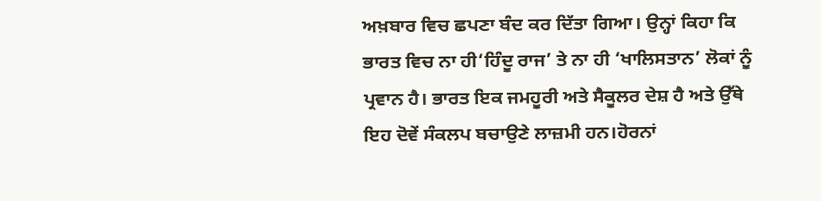ਅਖ਼ਬਾਰ ਵਿਚ ਛਪਣਾ ਬੰਦ ਕਰ ਦਿੱਤਾ ਗਿਆ। ਉਨ੍ਹਾਂ ਕਿਹਾ ਕਿ ਭਾਰਤ ਵਿਚ ਨਾ ਹੀ‘ਹਿੰਦੂ ਰਾਜ’ ਤੇ ਨਾ ਹੀ ‘ਖਾਲਿਸਤਾਨ’ ਲੋਕਾਂ ਨੂੰ ਪ੍ਰਵਾਨ ਹੈ। ਭਾਰਤ ਇਕ ਜਮਹੂਰੀ ਅਤੇ ਸੈਕੂਲਰ ਦੇਸ਼ ਹੈ ਅਤੇ ਉੱਥੇ ਇਹ ਦੋਵੇਂ ਸੰਕਲਪ ਬਚਾਉਣੇ ਲਾਜ਼ਮੀ ਹਨ।ਹੋਰਨਾਂ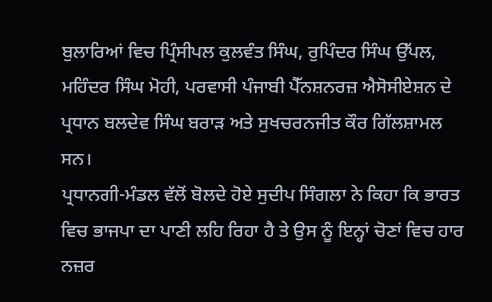ਬੁਲਾਰਿਆਂ ਵਿਚ ਪ੍ਰਿੰਸੀਪਲ ਕੁਲਵੰਤ ਸਿੰਘ, ਰੁਪਿੰਦਰ ਸਿੰਘ ਉੱਪਲ, ਮਹਿੰਦਰ ਸਿੰਘ ਮੋਹੀ, ਪਰਵਾਸੀ ਪੰਜਾਬੀ ਪੈੱਨਸ਼ਨਰਜ਼ ਐਸੋਸੀਏਸ਼ਨ ਦੇ ਪ੍ਰਧਾਨ ਬਲਦੇਵ ਸਿੰਘ ਬਰਾੜ ਅਤੇ ਸੁਖਚਰਨਜੀਤ ਕੌਰ ਗਿੱਲਸ਼ਾਮਲ ਸਨ।
ਪ੍ਰਧਾਨਗੀ-ਮੰਡਲ ਵੱਲੋਂ ਬੋਲਦੇ ਹੋਏ ਸੁਦੀਪ ਸਿੰਗਲਾ ਨੇ ਕਿਹਾ ਕਿ ਭਾਰਤ ਵਿਚ ਭਾਜਪਾ ਦਾ ਪਾਣੀ ਲਹਿ ਰਿਹਾ ਹੈ ਤੇ ਉਸ ਨੂੰ ਇਨ੍ਹਾਂ ਚੋਣਾਂ ਵਿਚ ਹਾਰ ਨਜ਼ਰ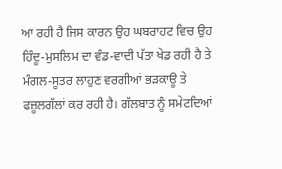ਆ ਰਹੀ ਹੈ ਜਿਸ ਕਾਰਨ ਉਹ ਘਬਰਾਹਟ ਵਿਚ ਉਹ ਹਿੰਦੂ-ਮੁਸਲਿਮ ਦਾ ਵੰਡ-ਵਾਦੀ ਪੱਤਾ ਖੇਡ ਰਹੀ ਹੈ ਤੇ ਮੰਗਲ-ਸੂਤਰ ਲਾਹੁਣ ਵਰਗੀਆਂ ਭੜਕਾਊ ਤੇ ਫਜ਼ੂਲਗੱਲਾਂ ਕਰ ਰਹੀ ਹੈ। ਗੱਲਬਾਤ ਨੂੰ ਸਮੇਟਦਿਆਂ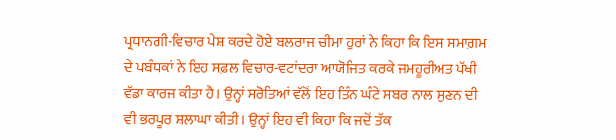ਪ੍ਰਧਾਨਗੀ-ਵਿਚਾਰ ਪੇਸ਼ ਕਰਦੇ ਹੋਏ ਬਲਰਾਜ ਚੀਮਾ ਹੁਰਾਂ ਨੇ ਕਿਹਾ ਕਿ ਇਸ ਸਮਾਗ਼ਮ ਦੇ ਪਬੰਧਕਾਂ ਨੇ ਇਹ ਸਫ਼ਲ ਵਿਚਾਰ-ਵਟਾਂਦਰਾ ਆਯੋਜਿਤ ਕਰਕੇ ਜਮਹੂਰੀਅਤ ਪੱਖੀ ਵੱਡਾ ਕਾਰਜ ਕੀਤਾ ਹੈ। ਉਨ੍ਹਾਂ ਸਰੋਤਿਆਂ ਵੱਲੋਂ ਇਹ ਤਿੰਨ ਘੰਟੇ ਸਬਰ ਨਾਲ ਸੁਣਨ ਦੀ ਵੀ ਭਰਪੂਰ ਸ਼ਲਾਘਾ ਕੀਤੀ। ਉਨ੍ਹਾਂ ਇਹ ਵੀ ਕਿਹਾ ਕਿ ਜਦੋਂ ਤੱਕ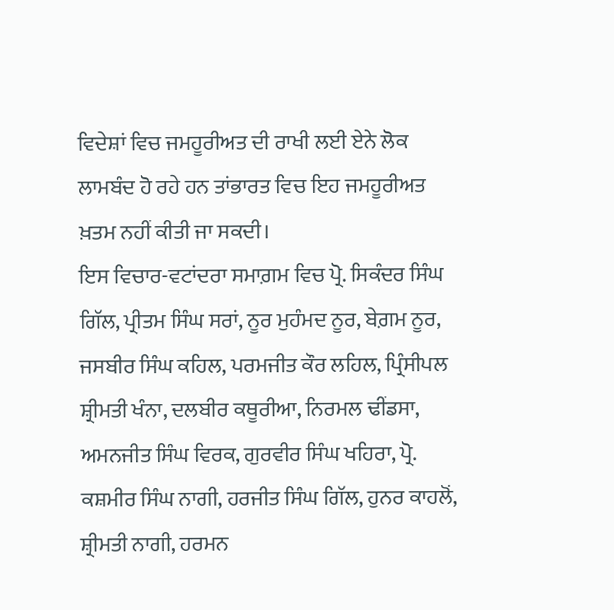ਵਿਦੇਸ਼ਾਂ ਵਿਚ ਜਮਹੂਰੀਅਤ ਦੀ ਰਾਖੀ ਲਈ ਏਨੇ ਲੋਕ ਲਾਮਬੰਦ ਹੋ ਰਹੇ ਹਨ ਤਾਂਭਾਰਤ ਵਿਚ ਇਹ ਜਮਹੂਰੀਅਤ ਖ਼ਤਮ ਨਹੀਂ ਕੀਤੀ ਜਾ ਸਕਦੀ।
ਇਸ ਵਿਚਾਰ-ਵਟਾਂਦਰਾ ਸਮਾਗ਼ਮ ਵਿਚ ਪ੍ਰੋ. ਸਿਕੰਦਰ ਸਿੰਘ ਗਿੱਲ, ਪ੍ਰੀਤਮ ਸਿੰਘ ਸਰਾਂ, ਨੂਰ ਮੁਹੰਮਦ ਨੂਰ, ਬੇਗ਼ਮ ਨੂਰ, ਜਸਬੀਰ ਸਿੰਘ ਕਹਿਲ, ਪਰਮਜੀਤ ਕੌਰ ਲਹਿਲ, ਪ੍ਰਿੰਸੀਪਲ ਸ਼੍ਰੀਮਤੀ ਖੰਨਾ, ਦਲਬੀਰ ਕਥੂਰੀਆ, ਨਿਰਮਲ ਢੀਂਡਸਾ, ਅਮਨਜੀਤ ਸਿੰਘ ਵਿਰਕ, ਗੁਰਵੀਰ ਸਿੰਘ ਖਹਿਰਾ, ਪ੍ਰੋ. ਕਸ਼ਮੀਰ ਸਿੰਘ ਨਾਗੀ, ਹਰਜੀਤ ਸਿੰਘ ਗਿੱਲ, ਹੁਨਰ ਕਾਹਲੋਂ, ਸ਼੍ਰੀਮਤੀ ਨਾਗੀ, ਹਰਮਨ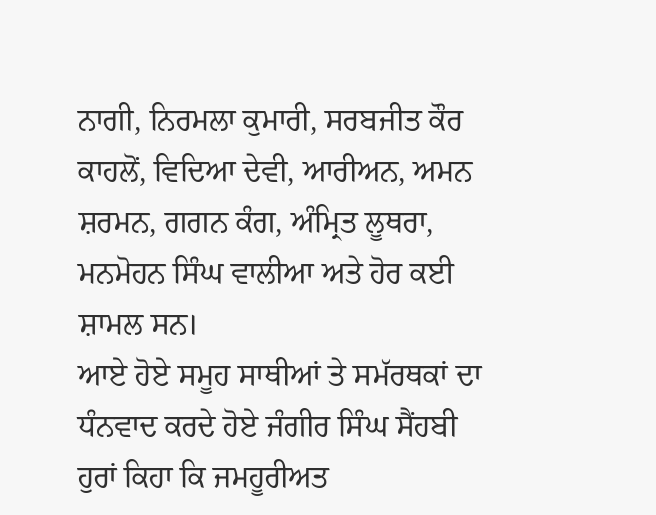ਨਾਗੀ, ਨਿਰਮਲਾ ਕੁਮਾਰੀ, ਸਰਬਜੀਤ ਕੌਰ ਕਾਹਲੋਂ, ਵਿਦਿਆ ਦੇਵੀ, ਆਰੀਅਨ, ਅਮਨ ਸ਼ਰਮਨ, ਗਗਨ ਕੰਗ, ਅੰਮ੍ਰਿਤ ਲੂਥਰਾ, ਮਨਮੋਹਨ ਸਿੰਘ ਵਾਲੀਆ ਅਤੇ ਹੋਰ ਕਈ ਸ਼ਾਮਲ ਸਨ।
ਆਏ ਹੋਏ ਸਮੂਹ ਸਾਥੀਆਂ ਤੇ ਸਮੱਰਥਕਾਂ ਦਾ ਧੰਨਵਾਦ ਕਰਦੇ ਹੋਏ ਜੰਗੀਰ ਸਿੰਘ ਸੈਂਹਬੀ ਹੁਰਾਂ ਕਿਹਾ ਕਿ ਜਮਹੂਰੀਅਤ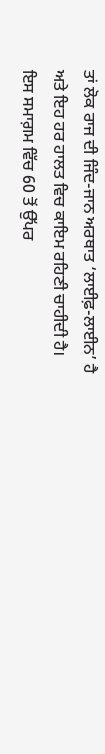ਤਾਂ ਲੋਕ ਰਾਜ ਦੀ ਜਿੰਦ-ਜਾਨ ਅਰਥਾਤ ‘ਲਾਈਫ਼-ਲਾਈਨ’ ਹੈ ਅਤੇ ਇਹ ਹਰ ਹਾਲਤ ਵਿਚ ਕਾਇਮ ਰਹਿਣੀ ਚਾਹੀਦੀ ਹੈ। ਇਸ ਸਮਾਗ਼ਮ ਵਿੱਚ 60 ਤੋਂ ਉੱਪਰ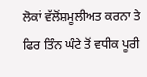ਲੋਕਾਂ ਵੱਲੋਂਸ਼ਮੂਲੀਅਤ ਕਰਨਾ ਤੇ ਫਿਰ ਤਿੰਨ ਘੰਟੇ ਤੋਂ ਵਧੀਕ ਪੂਰੀ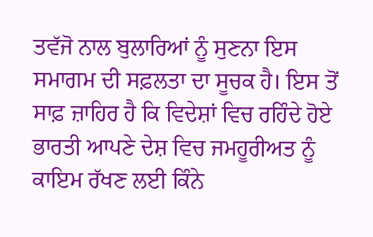ਤਵੱਜੋ ਨਾਲ ਬੁਲਾਰਿਆਂ ਨੂੰ ਸੁਣਨਾ ਇਸ ਸਮਾਗਮ ਦੀ ਸਫ਼ਲਤਾ ਦਾ ਸੂਚਕ ਹੈ। ਇਸ ਤੋਂ ਸਾਫ਼ ਜ਼ਾਹਿਰ ਹੈ ਕਿ ਵਿਦੇਸ਼ਾਂ ਵਿਚ ਰਹਿੰਦੇ ਹੋਏ ਭਾਰਤੀ ਆਪਣੇ ਦੇਸ਼ ਵਿਚ ਜਮਹੂਰੀਅਤ ਨੂੰ ਕਾਇਮ ਰੱਖਣ ਲਈ ਕਿੰਨੇ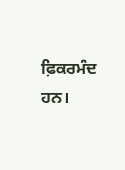ਫ਼ਿਕਰਮੰਦ ਹਨ।